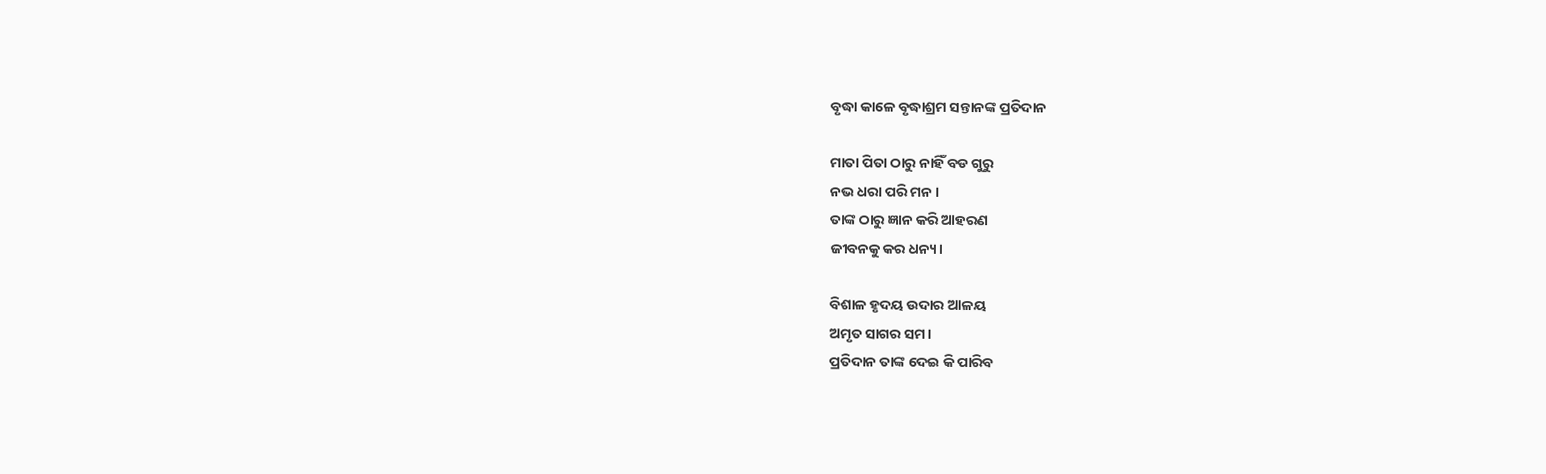ବୃଦ୍ଧା କାଳେ ବୃଦ୍ଧାଶ୍ରମ ସନ୍ତାନଙ୍କ ପ୍ରତିଦାନ

ମାତା ପିତା ଠାରୁ ନାହିଁ ବଡ ଗୁରୁ
ନଭ ଧରା ପରି ମନ ।
ତାଙ୍କ ଠାରୁ ଜ୍ଞାନ କରି ଆହରଣ
ଜୀବନକୁ କର ଧନ୍ୟ।

ବିଶାଳ ହୃଦୟ ଉଦାର ଆଳୟ
ଅମୃତ ସାଗର ସମ।
ପ୍ରତିଦାନ ତାଙ୍କ ଦେଇ କି ପାରିବ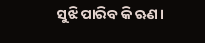ସୁଝି ପାରିବ କି ଋଣ।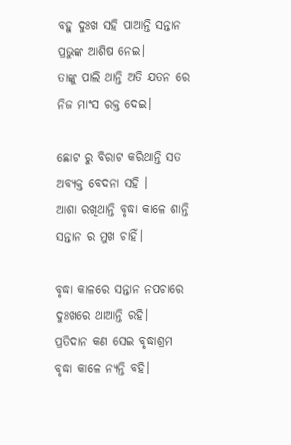ବହୁ ଦୁଃଖ ସହି ପାଆନ୍ତି ସନ୍ତାନ
ପ୍ରଭୁଙ୍କ ଆଶିଷ ନେଇ।
ତାଙ୍କୁ ପାଲି ଥାନ୍ତି ଅତି ଯତନ ରେ
ନିଜ ମାଂସ ରକ୍ତ ଦେଇ।

ଛୋଟ ରୁ ବିରାଟ କରିଥାନ୍ତି ସତ
ଅବ୍ୟକ୍ତ ବେଦନା ସହି ।
ଆଶା ରଖିଥାନ୍ତି ବୃଦ୍ଧା କାଳେ ଶାନ୍ତି
ସନ୍ତାନ ର ମୁଖ ଚାହିଁ।

ବୃଦ୍ଧା କାଳରେ ସନ୍ତାନ ନପଚାରେ
ଦୁଃଖରେ ଥାଆନ୍ତି ରହି।
ପ୍ରତିଦାନ କଣ ସେଇ ବୃଦ୍ଧାଶ୍ରମ
ବୃଦ୍ଧା କାଳେ ନ୍ୟନ୍ତି ବହି।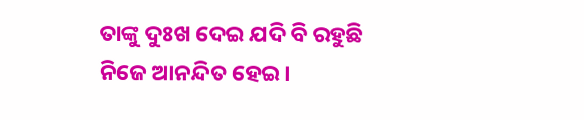ତାଙ୍କୁ ଦୁଃଖ ଦେଇ ଯଦି ବି ରହୁଛି
ନିଜେ ଆନନ୍ଦିତ ହେଇ।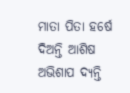ମାତା ପିତା ହର୍ଷେ ଦିଅନ୍ତି ଆଶିଷ
ଅଭିଶାପ ଦ୍ୟନ୍ତି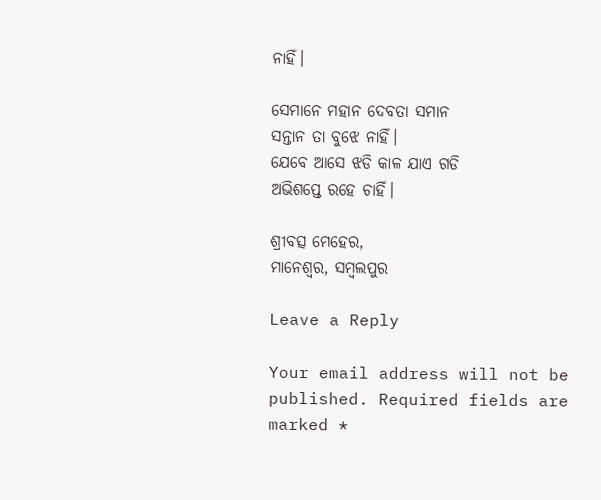ନାହିଁ।

ସେମାନେ ମହାନ ଦେବତା ସମାନ
ସନ୍ତାନ ତା ବୁଝେ ନାହିଁ।
ଯେବେ ଆସେ ଝଡି କାଳ ଯାଏ ଗଡି
ଅଭିଶପ୍ତେ ରହେ ଚାହିଁ।

ଶ୍ରୀବତ୍ସ ମେହେର,
ମାନେଶ୍ୱର, ସମ୍ବଲପୁର

Leave a Reply

Your email address will not be published. Required fields are marked *